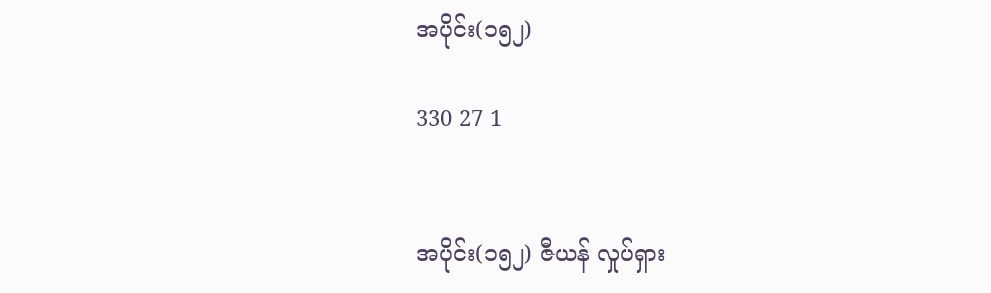အပိုင်း(၁၅၂)

330 27 1


အပိုင်း(၁၅၂) ဇီယန် လှုပ်ရှား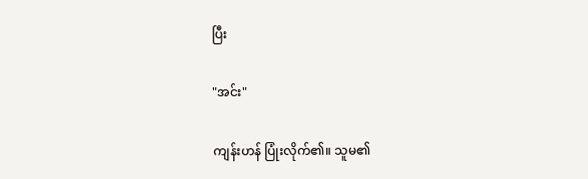ပြီး

"အင်း"

ကျန်းဟန် ပြုံးလိုက်၏။ သူမ၏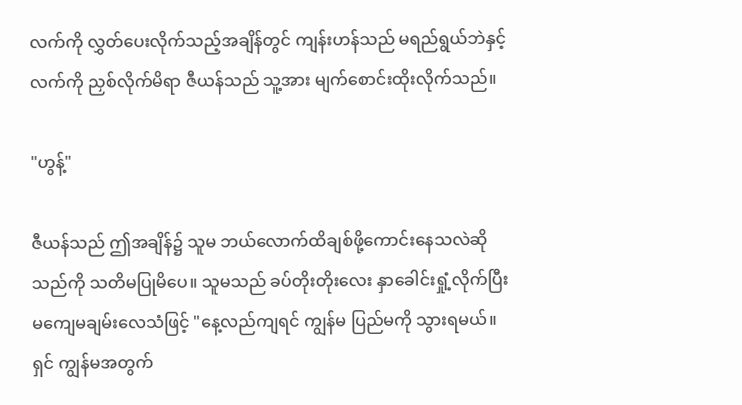လက်ကို လွှတ်ပေးလိုက်သည့်အချိန်တွင် ကျန်းဟန်သည် မရည်ရွယ်ဘဲနှင့် လက်ကို ညှစ်လိုက်မိရာ ဇီယန်သည် သူ့အား မျက်စောင်းထိုးလိုက်သည်။

"ဟွန့်"

ဇီယန်သည် ဤအချိန်၌ သူမ ဘယ်လောက်ထိချစ်ဖို့ကောင်းနေသလဲဆိုသည်ကို သတိမပြုမိပေ။ သူမသည် ခပ်တိုးတိုးလေး နှာခေါင်းရှုံ့လိုက်ပြီး မကျေမချမ်းလေသံဖြင့် "နေ့လည်ကျရင် ကျွန်မ ပြည်မကို သွားရမယ်။ ရှင် ကျွန်မအတွက်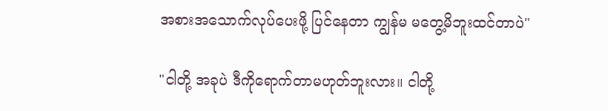အစားအသောက်လုပ်ပေးဖို့ ပြင်နေတာ ကျွန်မ မတွေ့မိဘူးထင်တာပဲ"

"ငါတို့ အခုပဲ ဒီကိုရောက်တာမဟုတ်ဘူးလား။ ငါတို့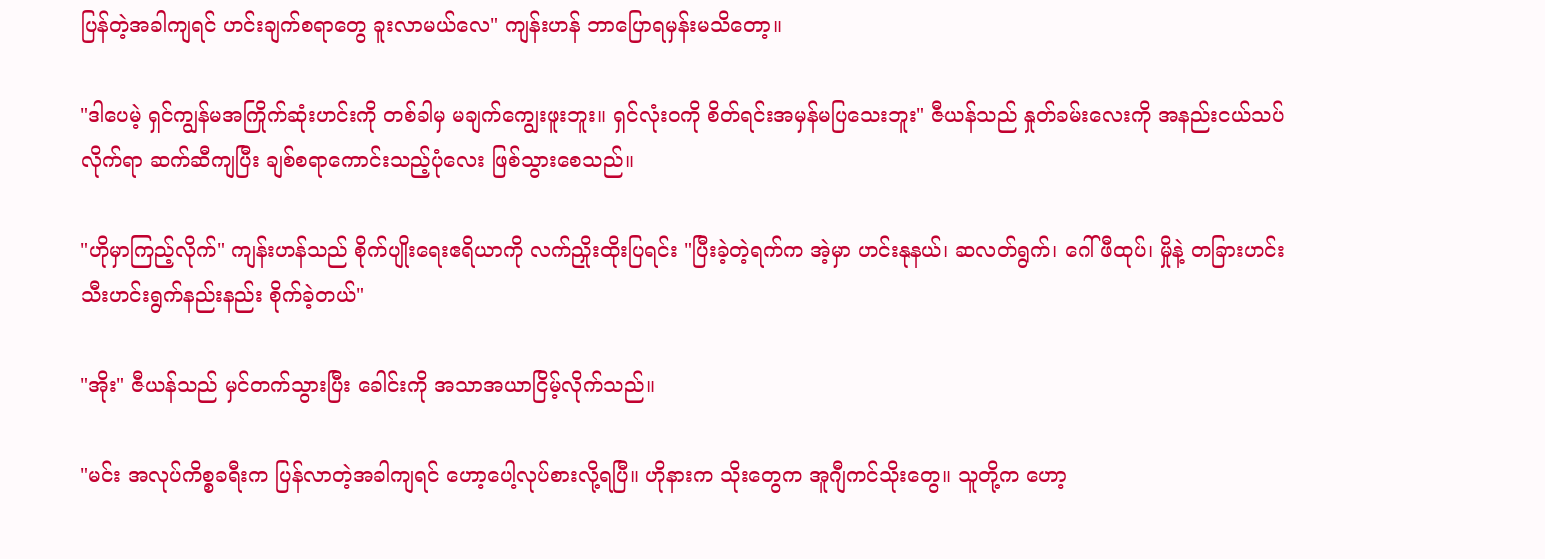ပြန်တဲ့အခါကျရင် ဟင်းချက်စရာတွေ ခူးလာမယ်လေ" ကျန်းဟန် ဘာပြောရမှန်းမသိတော့။

"ဒါပေမဲ့ ရှင်ကျွန်မအကြိုက်ဆုံးဟင်းကို တစ်ခါမှ မချက်ကျွေးဖူးဘူး။ ရှင်လုံးဝကို စိတ်ရင်းအမှန်မပြသေးဘူး" ဇီယန်သည် နှုတ်ခမ်းလေးကို အနည်းငယ်သပ်လိုက်ရာ ဆက်ဆီကျပြီး ချစ်စရာကောင်းသည့်ပုံလေး ဖြစ်သွားစေသည်။

"ဟိုမှာကြည့်လိုက်" ကျန်းဟန်သည် စိုက်ပျိုးရေးဧရိယာကို လက်ညှိုးထိုးပြရင်း "ပြီးခဲ့တဲ့ရက်က အဲ့မှာ ဟင်းနုနယ်၊ ဆလတ်ရွက်၊ ဂေါ်ဖီထုပ်၊ မှိုနဲ့ တခြားဟင်းသီးဟင်းရွက်နည်းနည်း စိုက်ခဲ့တယ်"

"အိုး" ဇီယန်သည် မှင်တက်သွားပြီး ခေါင်းကို အသာအယာငြိမ့်လိုက်သည်။

"မင်း အလုပ်ကိစ္စခရီးက ပြန်လာတဲ့အခါကျရင် ဟော့ပေါ့လုပ်စားလို့ရပြီ။ ဟိုနားက သိုးတွေက အူဂျီကင်သိုးတွေ။ သူတို့က ဟော့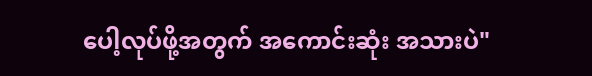ပေါ့လုပ်ဖို့အတွက် အကောင်းဆုံး အသားပဲ"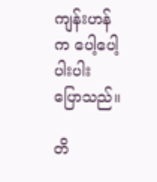ကျန်းဟန်က ပေါ့ပေါ့ပါးပါး ပြောသည်။

တိ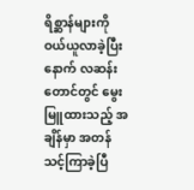ရိစ္ဆာန်များကို ဝယ်ယူလာခဲ့ပြီးနောက် လဆန်းတောင်တွင် မွေးမြူထားသည့် အချိန်မှာ အတန်သင့်ကြာခဲ့ပြီ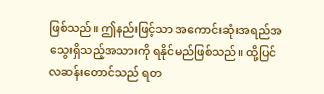ဖြစ်သည်။ ဤနည်းဖြင့်သာ အကောင်းဆုံးအရည်အသွေးရှိသည့်အသားကို ရနိုင်မည်ဖြစ်သည်။ ထို့ပြင် လဆန်းတောင်သည် ရတ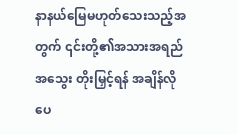နာနယ်မြေမဟုတ်သေးသည့်အတွက် ၎င်းတို့၏အသားအရည်အသွေး တိုးမြှင့်ရန် အချိန်လိုပေ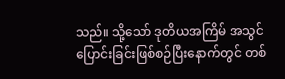သည်။ သို့သော် ဒုတိယအကြိမ် အသွင်ပြောင်းခြင်းဖြစ်စဉ်ပြီးနောက်တွင် တစ်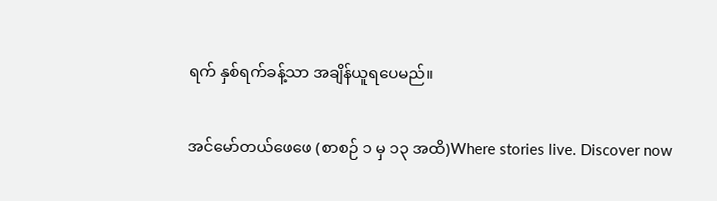ရက် နှစ်ရက်ခန့်သာ အချိန်ယူရပေမည်။

အင်မော်တယ်ဖေဖေ (စာစဉ် ၁ မှ ၁၃ အထိ)Where stories live. Discover now